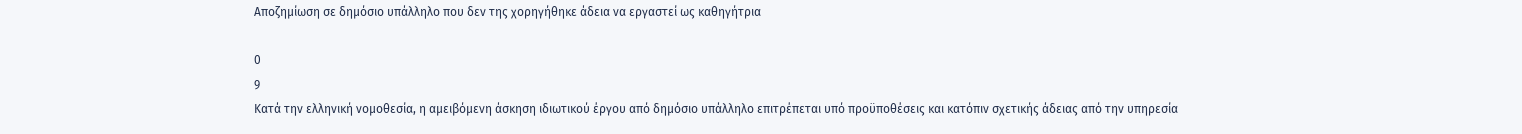Αποζημίωση σε δημόσιο υπάλληλο που δεν της χορηγήθηκε άδεια να εργαστεί ως καθηγήτρια

0
9
Κατά την ελληνική νομοθεσία, η αμειβόμενη άσκηση ιδιωτικού έργου από δημόσιο υπάλληλο επιτρέπεται υπό προϋποθέσεις και κατόπιν σχετικής άδειας από την υπηρεσία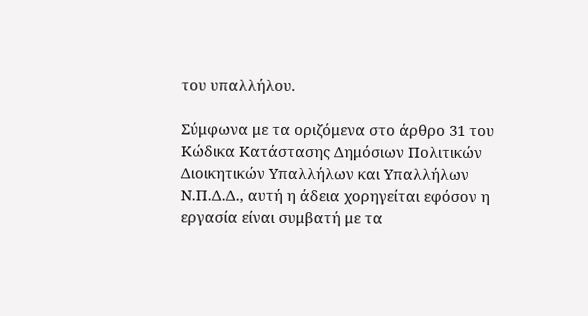του υπαλλήλου.

Σύμφωνα με τα οριζόμενα στο άρθρο 31 του Κώδικα Κατάστασης Δημόσιων Πολιτικών Διοικητικών Υπαλλήλων και Υπαλλήλων Ν.Π.Δ.Δ., αυτή η άδεια χορηγείται εφόσον η εργασία είναι συμβατή με τα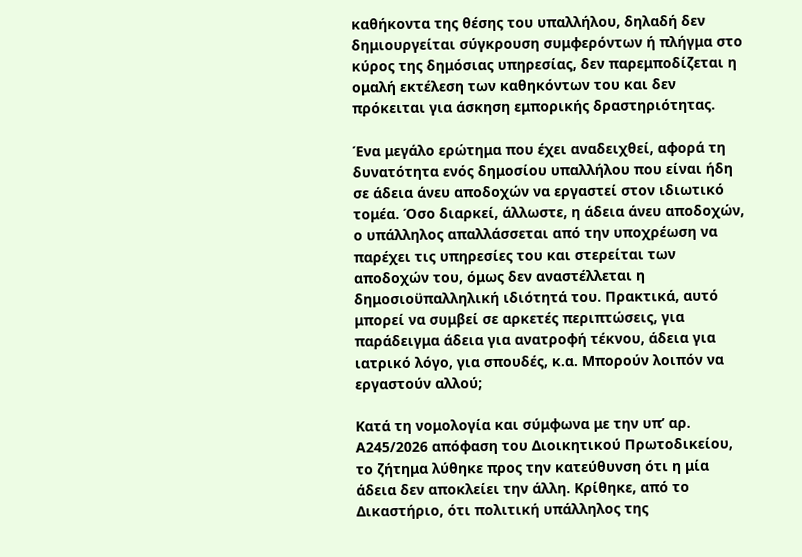καθήκοντα της θέσης του υπαλλήλου, δηλαδή δεν δημιουργείται σύγκρουση συμφερόντων ή πλήγμα στο κύρος της δημόσιας υπηρεσίας, δεν παρεμποδίζεται η ομαλή εκτέλεση των καθηκόντων του και δεν πρόκειται για άσκηση εμπορικής δραστηριότητας.

Ένα μεγάλο ερώτημα που έχει αναδειχθεί, αφορά τη δυνατότητα ενός δημοσίου υπαλλήλου που είναι ήδη σε άδεια άνευ αποδοχών να εργαστεί στον ιδιωτικό τομέα. Όσο διαρκεί, άλλωστε, η άδεια άνευ αποδοχών, ο υπάλληλος απαλλάσσεται από την υποχρέωση να παρέχει τις υπηρεσίες του και στερείται των αποδοχών του, όμως δεν αναστέλλεται η δημοσιοϋπαλληλική ιδιότητά του. Πρακτικά, αυτό μπορεί να συμβεί σε αρκετές περιπτώσεις, για παράδειγμα άδεια για ανατροφή τέκνου, άδεια για ιατρικό λόγο, για σπουδές, κ.α. Μπορούν λοιπόν να εργαστούν αλλού;

Κατά τη νομολογία και σύμφωνα με την υπ’ αρ. Α245/2026 απόφαση του Διοικητικού Πρωτοδικείου, το ζήτημα λύθηκε προς την κατεύθυνση ότι η μία άδεια δεν αποκλείει την άλλη. Κρίθηκε, από το Δικαστήριο, ότι πολιτική υπάλληλος της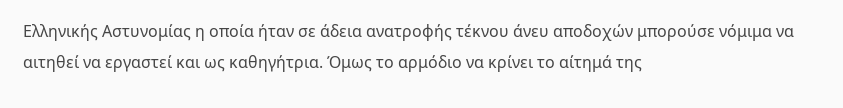Ελληνικής Αστυνομίας η οποία ήταν σε άδεια ανατροφής τέκνου άνευ αποδοχών μπορούσε νόμιμα να αιτηθεί να εργαστεί και ως καθηγήτρια. Όμως το αρμόδιο να κρίνει το αίτημά της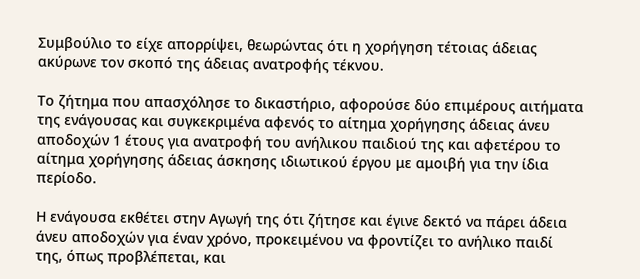Συμβούλιο το είχε απορρίψει, θεωρώντας ότι η χορήγηση τέτοιας άδειας ακύρωνε τον σκοπό της άδειας ανατροφής τέκνου.

Το ζήτημα που απασχόλησε το δικαστήριο, αφορούσε δύο επιμέρους αιτήματα της ενάγουσας και συγκεκριμένα αφενός το αίτημα χορήγησης άδειας άνευ αποδοχών 1 έτους για ανατροφή του ανήλικου παιδιού της και αφετέρου το αίτημα χορήγησης άδειας άσκησης ιδιωτικού έργου με αμοιβή για την ίδια περίοδο.

Η ενάγουσα εκθέτει στην Αγωγή της ότι ζήτησε και έγινε δεκτό να πάρει άδεια άνευ αποδοχών για έναν χρόνο, προκειμένου να φροντίζει το ανήλικο παιδί της, όπως προβλέπεται, και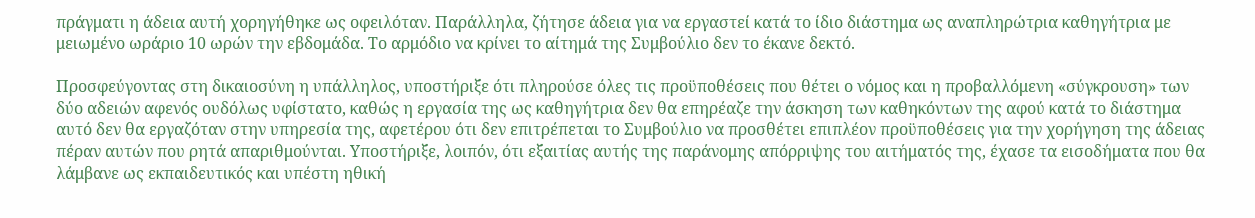πράγματι η άδεια αυτή χορηγήθηκε ως οφειλόταν. Παράλληλα, ζήτησε άδεια για να εργαστεί κατά το ίδιο διάστημα ως αναπληρώτρια καθηγήτρια με μειωμένο ωράριο 10 ωρών την εβδομάδα. Το αρμόδιο να κρίνει το αίτημά της Συμβούλιο δεν το έκανε δεκτό.

Προσφεύγοντας στη δικαιοσύνη η υπάλληλος, υποστήριξε ότι πληρούσε όλες τις προϋποθέσεις που θέτει ο νόμος και η προβαλλόμενη «σύγκρουση» των δύο αδειών αφενός ουδόλως υφίστατο, καθώς η εργασία της ως καθηγήτρια δεν θα επηρέαζε την άσκηση των καθηκόντων της αφού κατά το διάστημα αυτό δεν θα εργαζόταν στην υπηρεσία της, αφετέρου ότι δεν επιτρέπεται το Συμβούλιο να προσθέτει επιπλέον προϋποθέσεις για την χορήγηση της άδειας πέραν αυτών που ρητά απαριθμούνται. Υποστήριξε, λοιπόν, ότι εξαιτίας αυτής της παράνομης απόρριψης του αιτήματός της, έχασε τα εισοδήματα που θα λάμβανε ως εκπαιδευτικός και υπέστη ηθική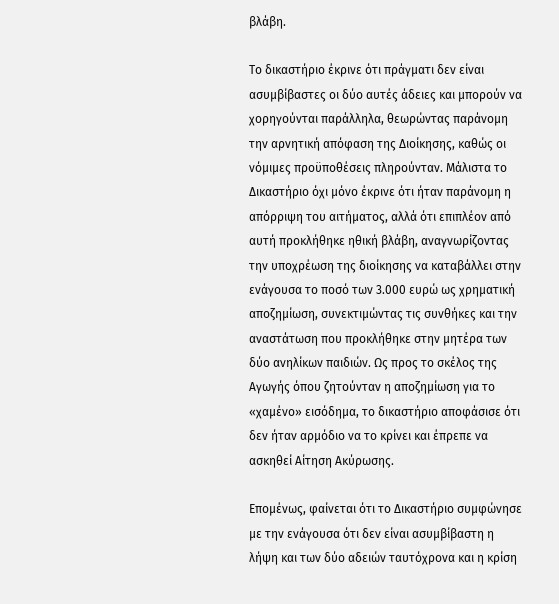βλάβη.

Το δικαστήριο έκρινε ότι πράγματι δεν είναι ασυμβίβαστες οι δύο αυτές άδειες και μπορούν να χορηγούνται παράλληλα, θεωρώντας παράνομη την αρνητική απόφαση της Διοίκησης, καθώς οι νόμιμες προϋποθέσεις πληρούνταν. Μάλιστα το Δικαστήριο όχι μόνο έκρινε ότι ήταν παράνομη η απόρριψη του αιτήματος, αλλά ότι επιπλέον από αυτή προκλήθηκε ηθική βλάβη, αναγνωρίζοντας την υποχρέωση της διοίκησης να καταβάλλει στην ενάγουσα το ποσό των 3.000 ευρώ ως χρηματική αποζημίωση, συνεκτιμώντας τις συνθήκες και την αναστάτωση που προκλήθηκε στην μητέρα των δύο ανηλίκων παιδιών. Ως προς το σκέλος της Αγωγής όπου ζητούνταν η αποζημίωση για το «χαμένο» εισόδημα, το δικαστήριο αποφάσισε ότι δεν ήταν αρμόδιο να το κρίνει και έπρεπε να ασκηθεί Αίτηση Ακύρωσης.

Επομένως, φαίνεται ότι το Δικαστήριο συμφώνησε με την ενάγουσα ότι δεν είναι ασυμβίβαστη η λήψη και των δύο αδειών ταυτόχρονα και η κρίση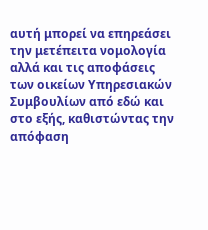αυτή μπορεί να επηρεάσει την μετέπειτα νομολογία αλλά και τις αποφάσεις των οικείων Υπηρεσιακών Συμβουλίων από εδώ και στο εξής, καθιστώντας την απόφαση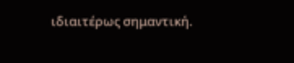ιδιαιτέρως σημαντική.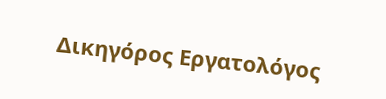Δικηγόρος Εργατολόγος